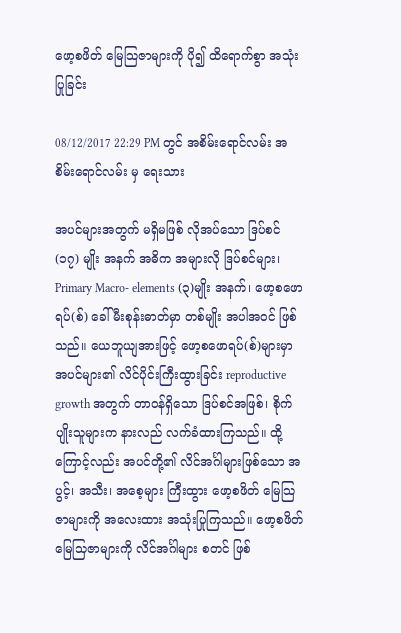ဖော့စဖိတ် မြေသြဇာများကို ပို၍ ထိရောက်စွာ အသုံးပြုခြင်း

08/12/2017 22:29 PM တွင် အစိမ်းရောင်လမ်း အစိမ်းရောင်လမ်း မှ ရေးသား

အပင်များအတွက် မရှိမဖြစ် လိုအပ်သော ဒြပ်စင် (၁၇) မျိုး အနက် အဓိက အများလို ဒြပ်စင်များ၊ Primary Macro- elements (၃)မျိုး အနက်၊ ဖော့စဖောရပ်(စ်) ခေါ် မီးစုန်းဓာတ်မှာ တစ်မျိုး အပါအဝင် ဖြစ်သည်။ ယေဘူယျအားဖြင့် ဖော့စဖောရပ်(စ်)များမှာ အပင်များ၏ လိင်ပိုင်းကြီးထွားခြင်း reproductive growth အတွက် တာဝန်ရှိသော ဒြပ်စင်အဖြစ်၊ စိုက်ပျိုးသူများက နားလည် လက်ခံထားကြသည်။ ထို့ကြောင့်လည်း အပင်တို့၏ လိင်အင်္ဂါများဖြစ်သော အပွင့်၊ အသီး၊ အစေ့များ ကြီးထွား ဖော့စဖိတ် မြေသြဇာများကို အလေးထား အသုံးပြုကြသည်။ ဖော့စဖိတ် မြေသြဇာများကို လိင်အင်္ဂါများ စတင် ဖြစ်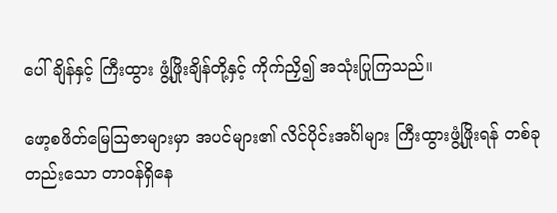ပေါ်ချိန်နှင့် ကြီးထွား ဖွံ့ဖြိုးချိန်တို့နှင့် ကိုက်ညှိ၍ အသုံးပြုကြသည်။

ဖော့စဖိတ်မြေသြဇာများမှာ အပင်များ၏ လိင်ပိုင်းအင်္ဂါများ ကြီးထွားဖွံ့ဖြိုးရန် တစ်ခုတည်းသော တာဝန်ရှိနေ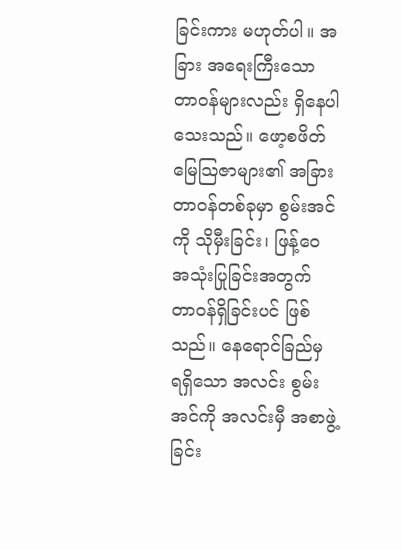ခြင်းကား မဟုတ်ပါ။ အခြား အရေးကြီးသော တာဝန်များလည်း ရှိနေပါသေးသည်။ ဖော့စဖိတ် မြေသြဇာများ၏ အခြား တာဝန်တစ်ခုမှာ စွမ်းအင်ကို သိုမှီးခြင်း၊ ဖြန့်ဝေ အသုံးပြုခြင်းအတွက် တာဝန်ရှိခြင်းပင် ဖြစ်သည်။ နေရောင်ခြည်မှ ရရှိသော အလင်း စွမ်းအင်ကို အလင်းမှီ အစာဖွဲ့ခြင်း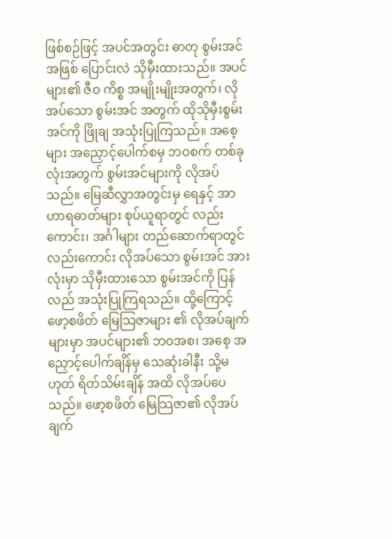ဖြစ်စဉ်ဖြင့် အပင်အတွင်း ဓာတု စွမ်းအင်အဖြစ် ပြောင်းလဲ သိုမှီးထားသည်။ အပင်များ၏ ဇီဝ ကိစ္စ အမျိုးမျိုးအတွက်၊ လိုအပ်သော စွမ်းအင် အတွက် ထိုသိုမှီးစွမ်းအင်ကို ဖြိုချ အသုံးပြုကြသည်။ အစေ့များ အညှောင့်ပေါက်စမှ ဘဝစက် တစ်ခုလုံးအတွက် စွမ်းအင်များကို လိုအပ်သည်။ မြေဆီလွှာအတွင်းမှ ရေနှင့် အာဟာရဓာတ်များ စုပ်ယူရာတွင် လည်းကောင်း၊ အင်္ဂါများ တည်ဆောက်ရာတွင် လည်းကောင်း လိုအပ်သော စွမ်းအင် အားလုံးမှာ သိုမှီးထားသော စွမ်းအင်ကို ပြန်လည် အသုံးပြုကြရသည်။ ထို့ကြောင့် ဖော့စဖိတ် မြေသြဇာများ ၏ လိုအပ်ချက်များမှာ အပင်များ၏ ဘဝအစ၊ အစေ့ အညှောင့်ပေါက်ချိန်မှ သေဆုံးခါနီး သို့မဟုတ် ရိတ်သိမ်းချိန် အထိ လိုအပ်ပေသည်။ ဖော့စဖိတ် မြေသြဇာ၏ လိုအပ်ချက်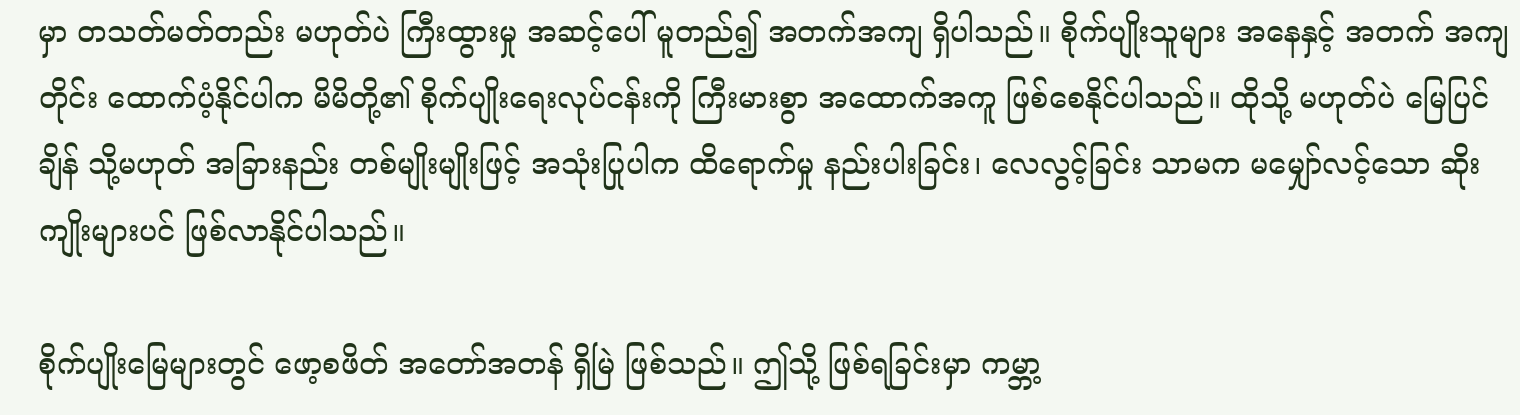မှာ တသတ်မတ်တည်း မဟုတ်ပဲ ကြီးထွားမှု အဆင့်ပေါ် မူတည်၍ အတက်အကျ ရှိပါသည်။ စိုက်ပျိုးသူများ အနေနှင့် အတက် အကျတိုင်း ထောက်ပံ့နိုင်ပါက မိမိတို့၏ စိုက်ပျိုးရေးလုပ်ငန်းကို ကြီးမားစွာ အထောက်အကူ ဖြစ်စေနိုင်ပါသည်။ ထိုသို့ မဟုတ်ပဲ မြေပြင်ချိန် သို့မဟုတ် အခြားနည်း တစ်မျိုးမျိုးဖြင့် အသုံးပြုပါက ထိရောက်မှု နည်းပါးခြင်း၊ လေလွင့်ခြင်း သာမက မမျှော်လင့်သော ဆိုးကျိုးများပင် ဖြစ်လာနိုင်ပါသည်။

စိုက်ပျိုးမြေများတွင် ဖော့စဖိတ် အတော်အတန် ရှိမြဲ ဖြစ်သည်။ ဤသို့ ဖြစ်ရခြင်းမှာ ကမ္ဘာ့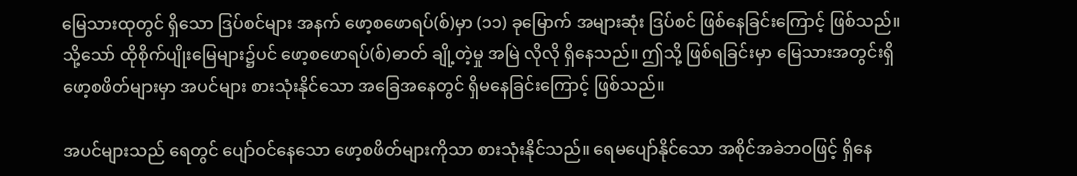မြေသားထုတွင် ရှိသော ဒြပ်စင်များ အနက် ဖော့စဖောရပ်(စ်)မှာ (၁၁) ခုမြောက် အများဆုံး ဒြပ်စင် ဖြစ်နေခြင်းကြောင့် ဖြစ်သည်။ သို့သော် ထိုစိုက်ပျိုးမြေများ၌ပင် ဖော့စဖောရပ်(စ်)ဓာတ် ချို့တဲ့မှု အမြဲ လိုလို ရှိနေသည်။ ဤသို့ ဖြစ်ရခြင်းမှာ မြေသားအတွင်းရှိ ဖော့စဖိတ်များမှာ အပင်များ စားသုံးနိုင်သော အခြေအနေတွင် ရှိမနေခြင်းကြောင့် ဖြစ်သည်။

အပင်များသည် ရေတွင် ပျော်ဝင်နေသော ဖော့စဖိတ်များကိုသာ စားသုံးနိုင်သည်။ ရေမပျော်နိုင်သော အစိုင်အခဲဘဝဖြင့် ရှိနေ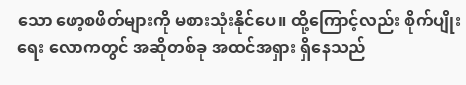သော ဖော့စဖိတ်များကို မစားသုံးနိုင်ပေ။ ထို့ကြောင့်လည်း စိုက်ပျိုးရေး လောကတွင် အဆိုတစ်ခု အထင်အရှား ရှိနေသည်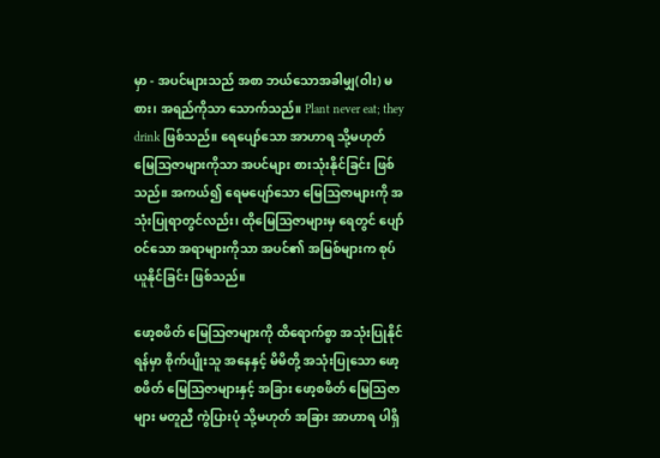မှာ - အပင်များသည် အစာ ဘယ်သောအခါမျှ(ဝါး) မစား၊ အရည်ကိုသာ သောက်သည်။ Plant never eat; they drink ဖြစ်သည်။ ရေပျော်သော အာဟာရ သို့မဟုတ် မြေသြဇာများကိုသာ အပင်များ စားသုံးနိုင်ခြင်း ဖြစ်သည်။ အကယ်၍ ရေမပျော်သော မြေသြဇာများကို အသုံးပြုရာတွင်လည်း၊ ထိုမြေသြဇာများမှ ရေတွင် ပျော်ဝင်သော အရာများကိုသာ အပင်၏ အမြစ်များက စုပ်ယူနိုင်ခြင်း ဖြစ်သည်။

ဖော့စဖိတ် မြေသြဇာများကို ထိရောက်စွာ အသုံးပြုနိုင်ရန်မှာ စိုက်ပျိုးသူ အနေနှင့် မိမိတို့ အသုံးပြုသော ဖော့စဖိတ် မြေသြဇာများနှင့် အခြား ဖော့စဖိတ် မြေသြဇာများ မတူညီ ကွဲပြားပုံ သို့မဟုတ် အခြား အာဟာရ ပါရှိ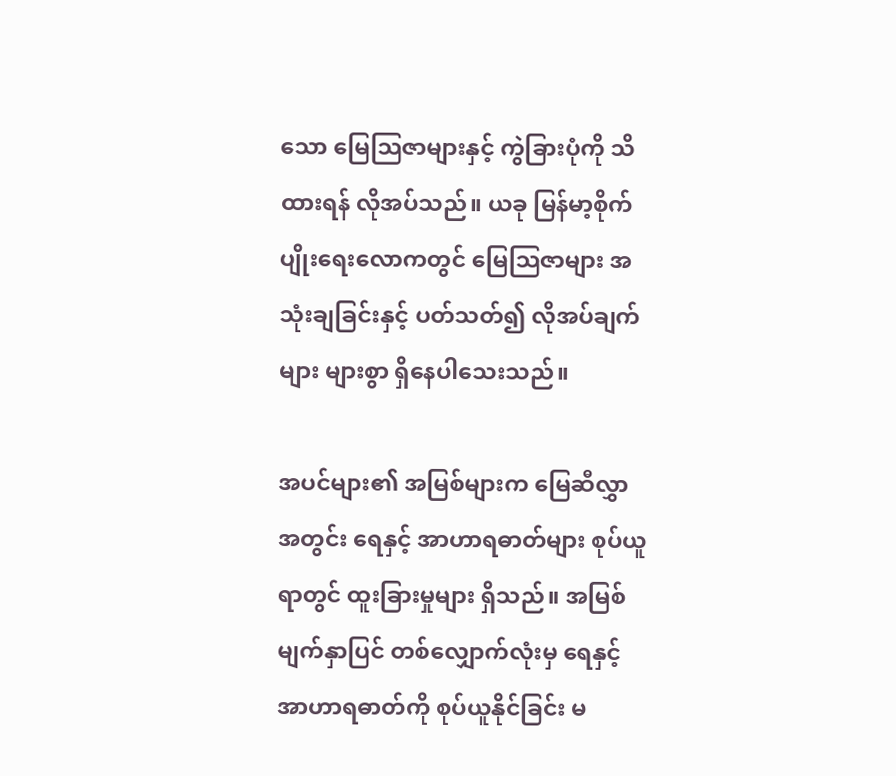သော မြေသြဇာများနှင့် ကွဲခြားပုံကို သိထားရန် လိုအပ်သည်။ ယခု မြန်မာ့စိုက်ပျိုးရေးလောကတွင် မြေသြဇာများ အသုံးချခြင်းနှင့် ပတ်သတ်၍ လိုအပ်ချက်များ များစွာ ရှိနေပါသေးသည်။

အပင်များ၏ အမြစ်များက မြေဆီလွှာ အတွင်း ရေနှင့် အာဟာရဓာတ်များ စုပ်ယူရာတွင် ထူးခြားမှုများ ရှိသည်။ အမြစ် မျက်နှာပြင် တစ်လျှောက်လုံးမှ ရေနှင့် အာဟာရဓာတ်ကို စုပ်ယူနိုင်ခြင်း မ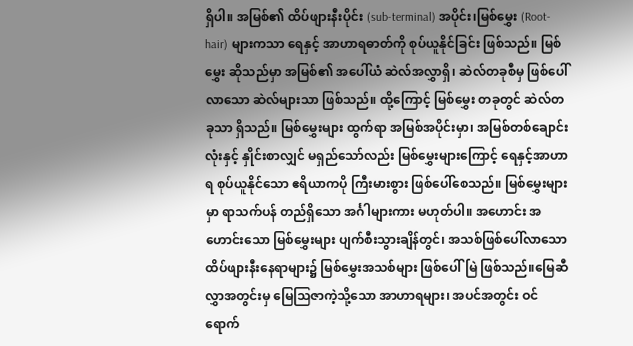ရှိပါ။ အမြစ်၏ ထိပ်ဖျားနီးပိုင်း (sub-terminal) အပိုင်း၊မြစ်မွှေး (Root-hair) များကသာ ရေနှင့် အာဟာရဓာတ်ကို စုပ်ယူနိုင်ခြင်း ဖြစ်သည်။ မြစ်မွှေး ဆိုသည်မှာ အမြစ်၏ အပေါ်ယံ ဆဲလ်အလွှာရှိ၊ ဆဲလ်တခုစီမှ ဖြစ်ပေါ်လာသော ဆဲလ်များသာ ဖြစ်သည်။ ထို့ကြောင့် မြစ်မွှေး တခုတွင် ဆဲလ်တခုသာ ရှိသည်။ မြစ်မွှေးများ ထွက်ရာ အမြစ်အပိုင်းမှာ၊ အမြစ်တစ်ချောင်းလုံးနှင့် နှိုင်းစာလျှင် မရှည်သော်လည်း မြစ်မွှေးများကြောင့် ရေနှင့်အာဟာရ စုပ်ယူနိုင်သော ဧရိယာကပို ကြီးမားစွား ဖြစ်ပေါ်စေသည်။ မြစ်မွှေးများမှာ ရာသက်ပန် တည်ရှိသော အင်္ဂါများကား မဟုတ်ပါ။ အဟောင်း အဟောင်းသော မြစ်မွှေးများ ပျက်စီးသွားချိန်တွင်၊ အသစ်ဖြစ်ပေါ်လာသော ထိပ်ဖျားနီးနေရာများ၌ မြစ်မွှေးအသစ်များ ဖြစ်ပေါ်မြဲ ဖြစ်သည်။မြေဆီလွှာအတွင်းမှ မြေသြဇာကဲ့သို့သော အာဟာရများ၊ အပင်အတွင်း ဝင်ရောက်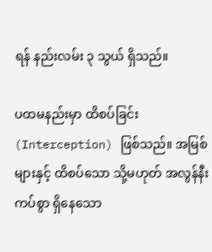ရန် နည်းလမ်း ၃ သွယ် ရှိသည်။

ပထမနည်းမှာ ထိစပ်ခြင်း (Interception) ဖြစ်သည်။ အမြစ်များနှင့် ထိစပ်သော သို့မဟုတ် အလွန်နီးကပ်စွာ ရှိနေသော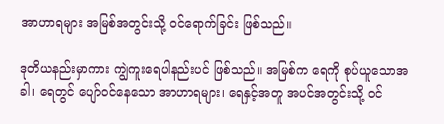အာဟာရများ အမြစ်အတွင်းသို့ ဝင်ရောက်ခြင်း ဖြစ်သည်။

ဒုတိယနည်းမှာကား ကျွဲကူးရေပါနည်းပင် ဖြစ်သည်။ အမြစ်က ရေကို စုပ်ယူသောအခါ၊ ရေတွင် ပျော်ဝင်နေသော အာဟာရများ၊ ရေနှင့်အတူ အပင်အတွင်းသို့ ဝင်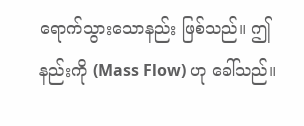ရောက်သွားသောနည်း ဖြစ်သည်။ ဤနည်းကို (Mass Flow) ဟု ခေါ်သည်။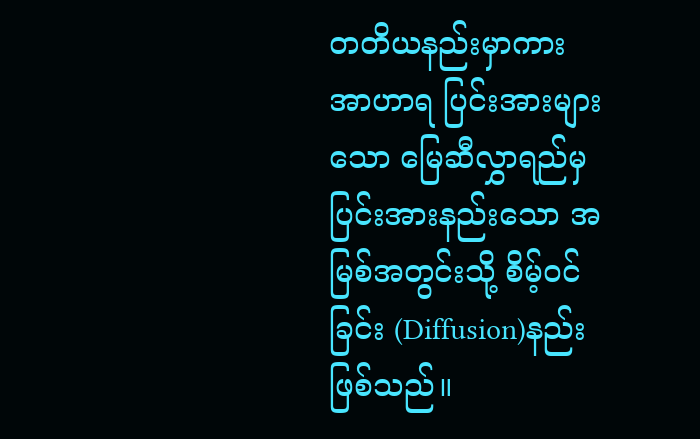တတိယနည်းမှာကား အာဟာရ ပြင်းအားများသော မြေဆီလွှာရည်မှ ပြင်းအားနည်းသော အမြစ်အတွင်းသို့ စိမ့်ဝင်ခြင်း (Diffusion)နည်း ဖြစ်သည်။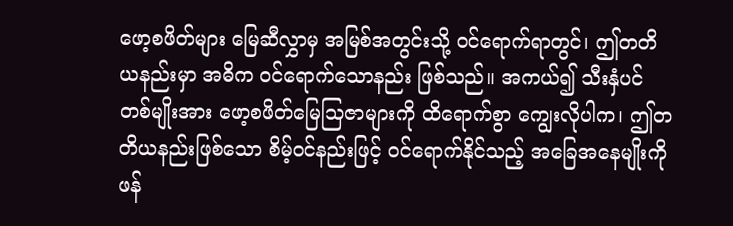ဖော့စဖိတ်များ မြေဆီလွှာမှ အမြစ်အတွင်းသို့ ဝင်ရောက်ရာတွင်၊ ဤတတိယနည်းမှာ အဓိက ဝင်ရောက်သောနည်း ဖြစ်သည်။ အကယ်၍ သီးနှံပင် တစ်မျိုးအား ဖော့စဖိတ်မြေသြဇာများကို ထိရောက်စွာ ကျွေးလိုပါက၊ ဤတတိယနည်းဖြစ်သော စိမ့်ဝင်နည်းဖြင့် ဝင်ရောက်နိုင်သည့် အခြေအနေမျိုးကို ဖန်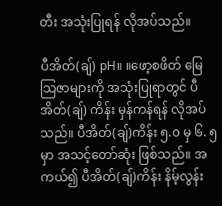တီး အသုံးပြုရန် လိုအပ်သည်။

ပီအိတ်(ချ်) pH။ ။ဖော့စဖိတ် မြေသြဇာများကို အသုံးပြုရာတွင် ပီအိတ်(ချ်) ကိန်း မှန်ကန်ရန် လိုအပ်သည်။ ပီအိတ်(ချ်)ကိန်း ၅.၀ မှ ၆. ၅ မှာ အသင့်တော်ဆုံး ဖြစ်သည်။ အကယ်၍ ပီအိတ်(ချ်)ကိန်း နိမ့်လွန်း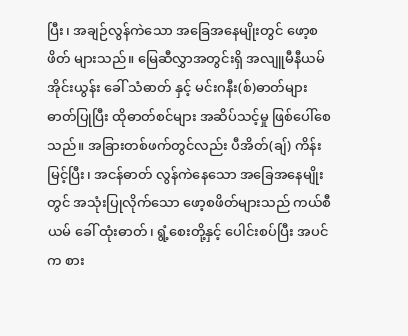ပြီး၊ အချဉ်လွန်ကဲသော အခြေအနေမျိုးတွင် ဖော့စဖိတ် များသည်။ မြေဆီလွှာအတွင်းရှိ အလျူမီနီယမ် အိုင်းယွန်း ခေါ် သံဓာတ် နှင့် မင်းဂနီး(စ်)ဓာတ်များ ဓာတ်ပြုပြီး ထိုဓာတ်စင်များ အဆိပ်သင့်မှု ဖြစ်ပေါ်စေသည်။ အခြားတစ်ဖက်တွင်လည်း ပီအိတ်(ချ်) ကိန်းမြင့်ပြီး၊ အငန်ဓာတ် လွန်ကဲနေသော အခြေအနေမျိုးတွင် အသုံးပြုလိုက်သော ဖော့စဖိတ်များသည် ကယ်စီယမ် ခေါ် ထုံးဓာတ်၊ ရွံ့စေးတို့နှင့် ပေါင်းစပ်ပြီး အပင်က စား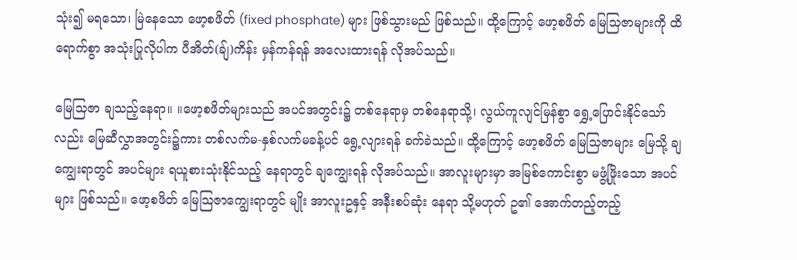သုံး၍ မရသော၊ မြဲနေသော ဖော့စဖိတ် (fixed phosphate) များ ဖြစ်သွားမည် ဖြစ်သည်။ ထို့ကြောင့် ဖော့စဖိတ် မြေသြဇာများကို ထိရောက်စွာ အသုံးပြုလိုပါက ပီအိတ်(ချ်)ကိန်း မှန်ကန်ရန် အလေးထားရန် လိုအပ်သည်။

မြေသြဇာ ချသည့်နေရာ။ ။ဖော့စဖိတ်များသည် အပင်အတွင်း၌ တစ်နေရာမှ တစ်နေရာသို့၊ လွယ်ကူလျင်မြန်စွာ ရွှေ့ပြောင်းနိုင်သော်လည်း မြေဆီလွှာအတွင်း၌ကား တစ်လက်မ-နှစ်လက်မခန့်ပင် ရွေ့လျားရန် ခက်ခဲသည်။ ထို့ကြောင့် ဖော့စဖိတ် မြေသြဇာများ မြေသို့ ချကျွေးရာတွင် အပင်များ ရယူစားသုံးနိုင်သည့် နေရာတွင် ချကျွေးရန် လိုအပ်သည်။ အာလူးများမှာ အမြစ်ကောင်းစွာ မဖွံ့ဖြိုးသော အပင်များ ဖြစ်သည်။ ဖော့စဖိတ် မြေသြဇာကျွေးရာတွင် မျိုး အာလူးဥနှင့် အနီးစပ်ဆုံး နေရာ သို့မဟုတ် ဥ၏ အောက်တည့်တည့်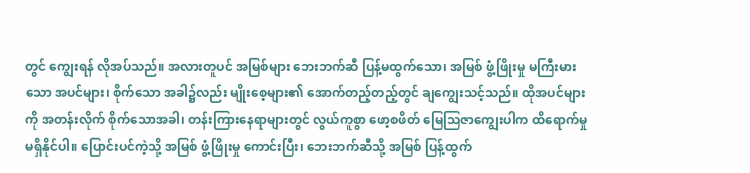တွင် ကျွေးရန် လိုအပ်သည်။ အလားတူပင် အမြစ်များ ဘေးဘက်ဆီ ပြန့်မထွက်သော၊ အမြစ် ဖွံ့ဖြိုးမှု မကြီးမားသော အပင်များ၊ စိုက်သော အခါ၌လည်း မျိုးစေ့များ၏ အောက်တည့်တည့်တွင် ချကျွေးသင့်သည်။ ထိုအပင်များကို အတန်းလိုက် စိုက်သောအခါ၊ တန်းကြားနေရာများတွင် လွယ်ကူစွာ ဖော့စဖိတ် မြေသြဇာကျွေးပါက ထိရောက်မှု မရှိနိုင်ပါ။ ပြောင်းပင်ကဲ့သို့ အမြစ် ဖွံ့ဖြိုးမှု ကောင်းပြီး၊ ဘေးဘက်ဆီသို့ အမြစ် ပြန့်ထွက်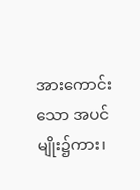အားကောင်းသော အပင်မျိုး၌ကား၊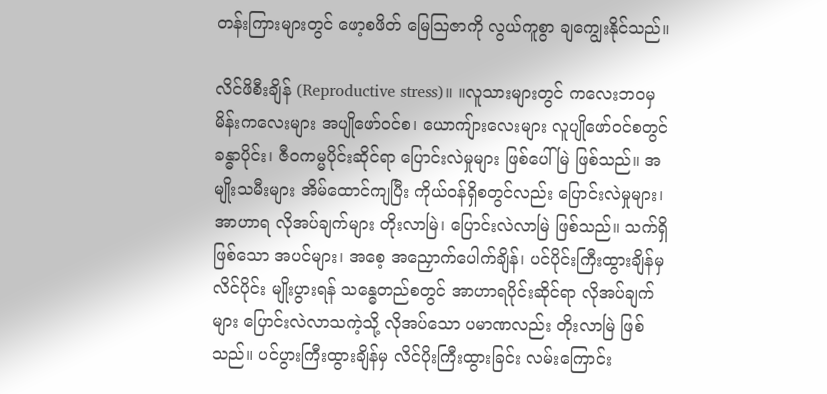တန်းကြားများတွင် ဖော့စဖိတ် မြေသြဇာကို လွယ်ကူစွာ ချကျွေးနိုင်သည်။

လိင်ဖိစီးချိန် (Reproductive stress)။ ။လူသားများတွင် ကလေးဘဝမှ မိန်းကလေးများ အပျိုဖော်ဝင်စ၊ ယောကျ်ားလေးများ လူပျိုဖော်ဝင်စတွင် ခန္ဓာပိုင်း၊ ဇီဝကမ္မပိုင်းဆိုင်ရာ ပြောင်းလဲမှုများ ဖြစ်ပေါ်မြဲ ဖြစ်သည်။ အမျိုးသမီးများ အိမ်ထောင်ကျပြီး ကိုယ်ဝန်ရှိစတွင်လည်း ပြောင်းလဲမှုများ၊ အာဟာရ လိုအပ်ချက်များ တိုးလာမြဲ၊ ပြောင်းလဲလာမြဲ ဖြစ်သည်။ သက်ရှိ ဖြစ်သော အပင်များ၊ အစေ့ အညှောက်ပေါက်ချိန်၊ ပင်ပိုင်းကြီးထွားချိန်မှ လိင်ပိုင်း မျိုးပွားရန် သန္ဓေတည်စတွင် အာဟာရပိုင်းဆိုင်ရာ လိုအပ်ချက်များ ပြောင်းလဲလာသကဲ့သို့ လိုအပ်သော ပမာဏလည်း တိုးလာမြဲ ဖြစ်သည်။ ပင်ပွားကြီးထွားချိန်မှ လိင်ပိုးကြီးထွားခြင်း လမ်းကြောင်း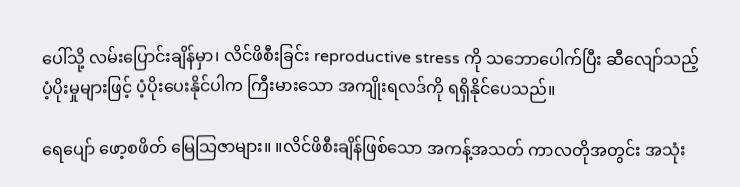ပေါ်သို့ လမ်းပြောင်းချိန်မှာ၊ လိင်ဖိစီးခြင်း reproductive stress ကို သဘောပေါက်ပြီး ဆီလျော်သည့် ပံ့ပိုးမှုများဖြင့် ပံ့ပိုးပေးနိုင်ပါက ကြီးမားသော အကျိုးရလဒ်ကို ရရှိနိုင်ပေသည်။

ရေပျော် ဖော့စဖိတ် မြေသြဇာများ။ ။လိင်ဖိစီးချိန်ဖြစ်သော အကန့်အသတ် ကာလတိုအတွင်း အသုံး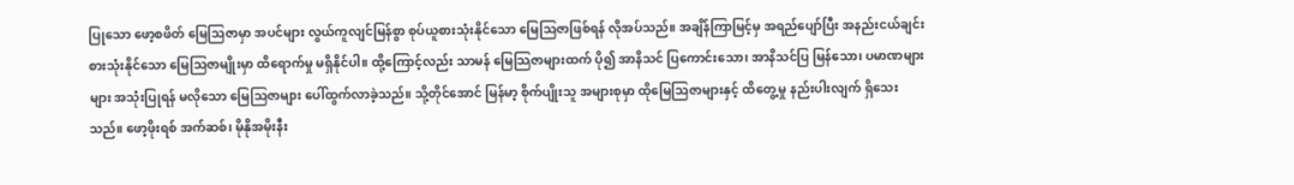ပြုသော ဖော့စဖိတ် မြေသြဇာမှာ အပင်များ လွယ်ကူလျင်မြန်စွာ စုပ်ယူစားသုံးနိုင်သော မြေသြဇာဖြစ်ရန် လိုအပ်သည်။ အချိန်ကြာမြင့်မှ အရည်ပျော်ပြီး အနည်းငယ်ချင်း စားသုံးနိုင်သော မြေသြဇာမျိုးမှာ ထိရောက်မှု မရှိနိုင်ပါ။ ထို့ကြောင့်လည်း သာမန် မြေသြဇာများထက် ပို၍ အာနိသင် ပြကောင်းသော၊ အာနိသင်ပြ မြန်သော၊ ပမာဏများများ အသုံးပြုရန် မလိုသော မြေသြဇာများ ပေါ်ထွက်လာခဲ့သည်။ သို့တိုင်အောင် မြန်မာ့ စိုက်ပျိုးသူ အများစုမှာ ထိုမြေသြဇာများနှင့် ထိတွေ့မှု နည်းပါးလျက် ရှိသေးသည်။ ဖော့ဖိုးရစ် အက်ဆစ်၊ မိုနိုအမိုးနီး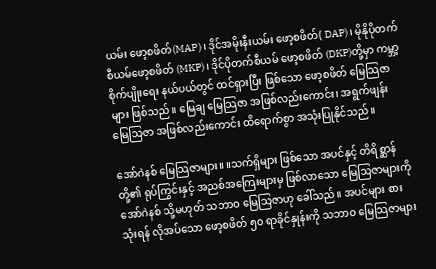ယမ်း ဖော့စဖိတ်(MAP)၊ ဒိုင်အမိုးနီးယမ်း ဖော့စဖိတ်( DAP)၊ မိုနိုပိုတက်စီယမ်ဖော့စဖိတ် (MKP)၊ ဒိုင်ပိုတက်စီယမ် ဖော့စဖိတ် (DKP)တို့မှာ ကမ္ဘာ့စိုက်ပျိုးရေး နယ်ပယ်တွင် ထင်ရှားပြီး ဖြစ်သော ဖော့စဖိတ် မြေသြဇာများ ဖြစ်သည်။ မြေချ မြေသြဇာ အဖြစ်လည်းကောင်း၊ အရွက်ဖျန်း မြေသြဇာ အဖြစ်လည်းကောင်း ထိရောက်စွာ အသုံးပြုနိုင်သည်။

အော်ဂဲနစ် မြေသြဇာများ။ ။သက်ရှိများ ဖြစ်သော အပင်နှင့် တိရိစ္ဆာန်တို့၏ ရုပ်ကြွင်းနှင့် အညစ်အကြေးများမှ ဖြစ်လာသော မြေသြဇာများကို အော်ဂဲနစ် သို့မဟုတ် သဘာဝ မြေသြဇာဟု ခေါ်သည်။ အပင်များ စားသုံးရန် လိုအပ်သော ဖော့စဖိတ် ၅၀ ရာခိုင်နှုန်းကို သဘာဝ မြေသြဇာများ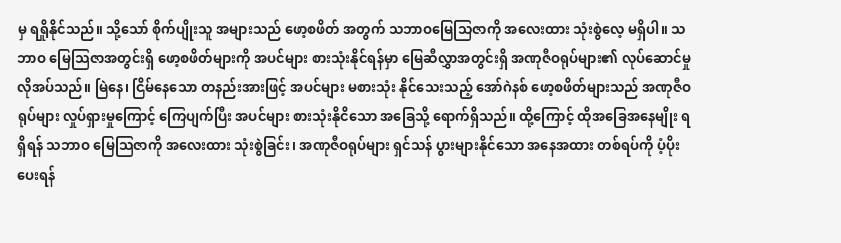မှ ရရှိုနိုင်သည်။ သို့သော် စိုက်ပျိုးသူ အများသည် ဖော့စဖိတ် အတွက် သဘာဝမြေသြဇာကို အလေးထား သုံးစွဲလေ့ မရှိပါ။ သဘာဝ မြေသြဇာအတွင်းရှိ ဖော့စဖိတ်များကို အပင်များ စားသုံးနိုင်ရန်မှာ မြေဆီလွှာအတွင်းရှိ အဏုဇီဝရုပ်များ၏ လုပ်ဆောင်မှု လိုအပ်သည်။ မြဲနေ၊ ငြိမ်နေသော တနည်းအားဖြင့် အပင်များ မစားသုံး နိုင်သေးသည့် အော်ဂဲနစ် ဖော့စဖိတ်များသည် အဏုဇီဝရုပ်များ လှုပ်ရှားမှုကြောင့် ကြေပျက်ပြီး အပင်များ စားသုံးနိုငိသော အခြေသို့ ရောက်ရှိသည်။ ထို့ကြောင့် ထိုအခြေအနေမျိုး ရရှိရန် သဘာဝ မြေသြဇာကို အလေးထား သုံးစွဲခြင်း၊ အဏုဇီဝရုပ်များ ရှင်သန် ပွားများနိုင်သော အနေအထား တစ်ရပ်ကို ပံ့ပိုးပေးရန်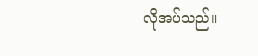လိုအပ်သည်။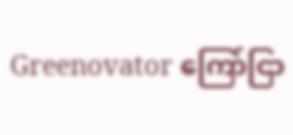Greenovator ကြော်ငြာ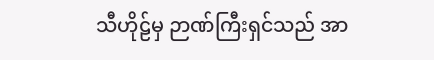သီဟိုဠ်မှ ဉာဏ်ကြီးရှင်သည် အာ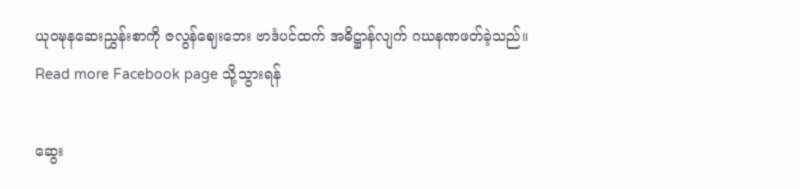ယုဝဍ္ဎနဆေးညွှန်းစာကို ဇလွန်ဈေးဘေး ဗာဒံပင်ထက် အဓိဋ္ဌာန်လျက် ဂဃနဏဖတ်ခဲ့သည်။
Read more Facebook page သို့သွားရန်

ဆွေး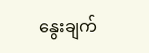နွေးချက်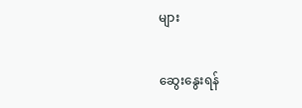များ

ဆွေးနွေးရန်